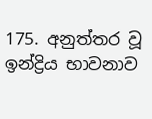175. අනුත්තර වූ ඉන්ද්‍රිය භාවනාව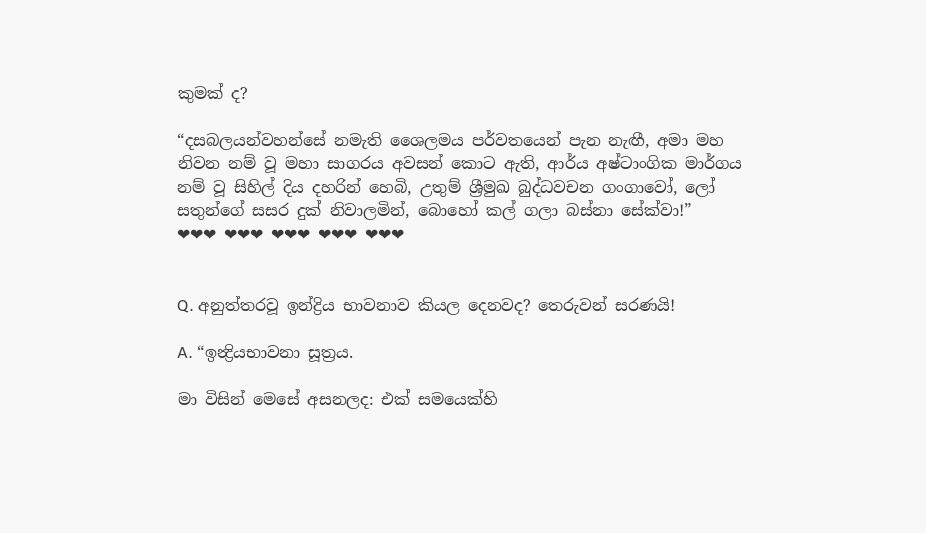කුමක් ද?

“දසබලයන්වහන්සේ නමැති ශෛලමය පර්වතයෙන් පැන නැඟී, අමා මහ නිවන නම් වූ මහා සාගරය අවසන් කොට ඇති, ආර්ය අෂ්ටාංගික මාර්ගය නම් වූ සිහිල් දිය දහරින් හෙබි, උතුම් ශ්‍රීමුඛ බුද්ධවචන ගංගාවෝ, ලෝ සතුන්ගේ සසර දුක් නිවාලමින්, බොහෝ කල් ගලා බස්නා සේක්වා!”
❤❤❤ ❤❤❤ ❤❤❤ ❤❤❤ ❤❤❤


Q. අනුත්තරවූ ඉන්ද්‍රිය භාවනාව කියල දෙනවද? තෙරුවන් සරණයි!

A. “ඉන්‍ද්‍රියභාවනා සූත්‍රය.

මා විසින් මෙසේ අසනලද: එක් සමයෙක්හි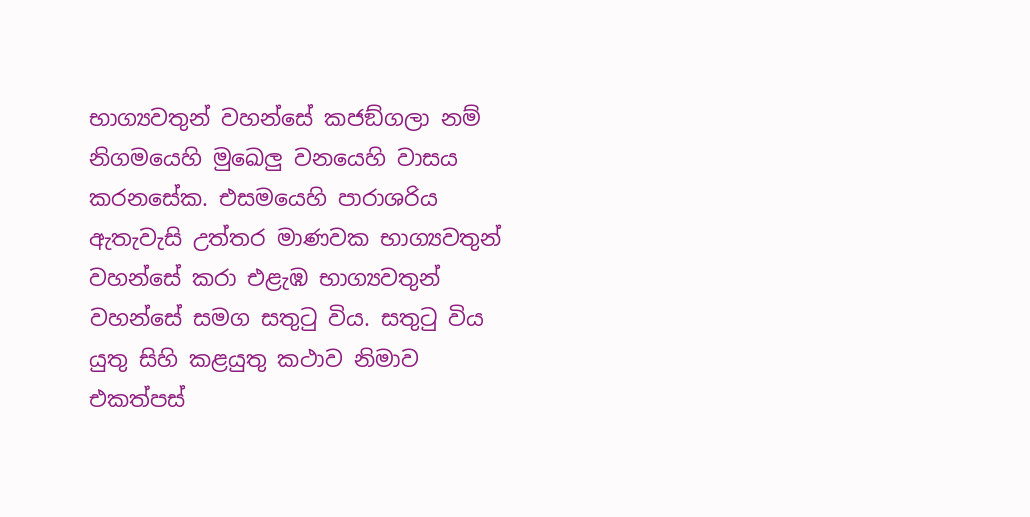භාග්‍යවතුන් වහන්සේ කජඞ්ගලා නම් නිගමයෙහි මුඛෙලු වනයෙහි වාසය කරනසේක. එසමයෙහි පාරාශරිය ඇතැවැසි උත්තර මාණවක භාග්‍යවතුන් වහන්සේ කරා එළැඹ භාග්‍යවතුන් වහන්සේ සමග සතුටු විය. සතුටු විය යුතු සිහි කළයුතු කථාව නිමාව එකත්පස්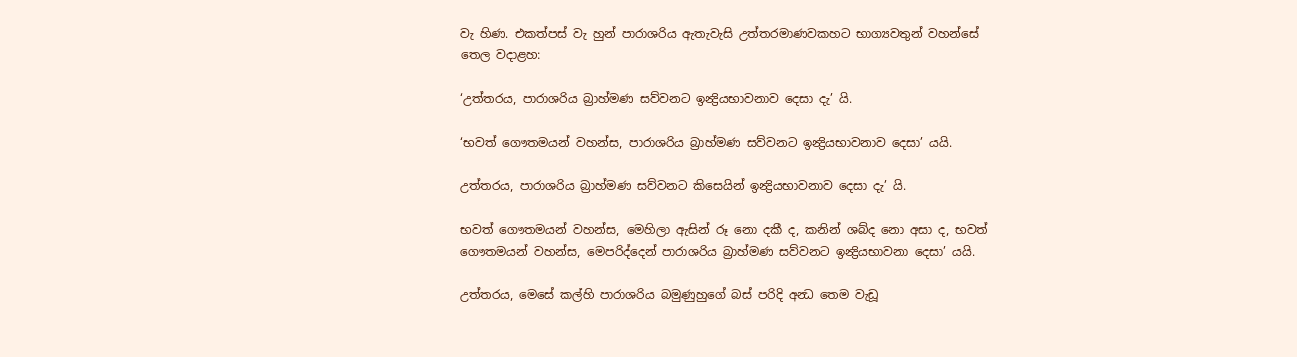වැ හිණ. එකත්පස් වැ හුන් පාරාශරිය ඇතැවැසි උත්තරමාණවකහට භාග්‍යවතුන් වහන්සේ තෙල වදාළහ:

‘උත්තරය, පාරාශරිය බ්‍රාහ්මණ සව්වනට ඉන්‍ද්‍රියභාවනාව දෙසා දැ’ යි.

‘භවත් ගෞතමයන් වහන්ස, පාරාශරිය බ්‍රාහ්මණ සව්වනට ඉන්‍ද්‍රියභාවනාව දෙසා’ යයි.

උත්තරය, පාරාශරිය බ්‍රාහ්මණ සව්වනට කිසෙයින් ඉන්‍ද්‍රියභාවනාව දෙසා දැ’ යි.

භවත් ගෞතමයන් වහන්ස, මෙහිලා ඇසින් රූ නො දකී ද, කනින් ශබ්ද නො අසා ද, භවත් ගෞතමයන් වහන්ස, මෙපරිද්දෙන් පාරාශරිය බ්‍රාහ්මණ සව්වනට ඉන්‍ද්‍රියභාවනා දෙසා’ යයි.

උත්තරය, මෙසේ කල්හි පාරාශරිය බමුණුහුගේ බස් පරිදි අන්‍ධ තෙම වැඩූ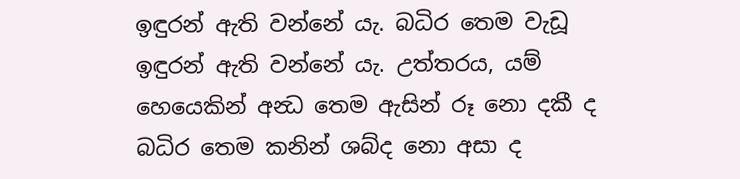ඉඳුරන් ඇති වන්නේ යැ. බධිර තෙම වැඩූ ඉඳුරන් ඇති වන්නේ යැ. උත්තරය, යම් හෙයෙකින් අන්‍ධ තෙම ඇසින් රූ නො දකී ද බධිර තෙම කනින් ශබ්ද නො අසා ද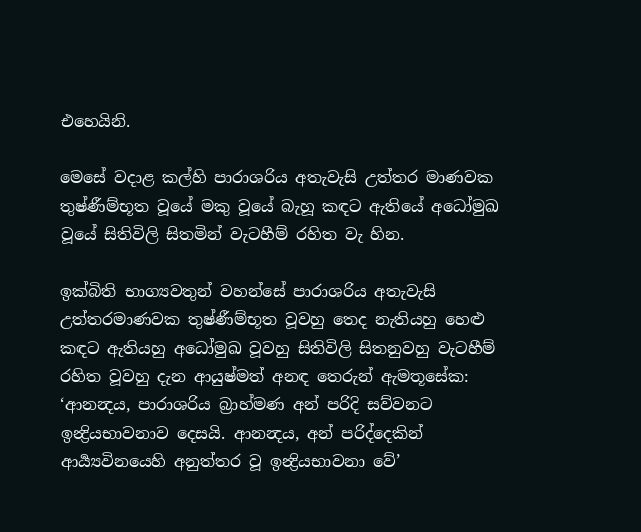එහෙයිනි.

මෙසේ වදාළ කල්හි පාරාශරිය අතැවැසි උත්තර මාණවක තුෂ්ණීම්භූත වූයේ මකු වූයේ බැහූ කඳට ඇතියේ අධෝමුඛ වූයේ සිතිවිලි සිතමින් වැටහීම් රහිත වැ හින.

ඉක්බිති භාග්‍යවතුන් වහන්සේ පාරාශරිය අතැවැසි උත්තරමාණවක තුෂ්ණීම්භූත වූවහු තෙද නැතියහු හෙළු කඳට ඇතියහු අධෝමුඛ වූවහු සිතිවිලි සිතනුවහු වැටහීම් රහිත වූවහු දැන ආයුෂ්මත් අනඳ තෙරුන් ඇමතූසේක: ‘ආනන්‍දය, පාරාශරිය බ්‍රාහ්මණ අන් පරිදි සව්වනට ඉන්‍ද්‍රියභාවනාව දෙසයි. ආනන්‍දය, අන් පරිද්දෙකින් ආර්‍ය්‍යවිනයෙහි අනුත්තර වූ ඉන්‍ද්‍රියභාවනා වේ’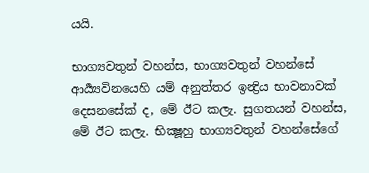යයි.

භාග්‍යවතුන් වහන්ස, භාග්‍යවතුන් වහන්සේ ආර්‍ය්‍යවිනයෙහි යම් අනුත්තර ඉන්‍ද්‍රිය භාවනාවක් දෙසනසේක් ද, මේ ඊට කලැ. සුගතයන් වහන්ස, මේ ඊට කලැ. භික්‍ෂූහු භාග්‍යවතුන් වහන්සේගේ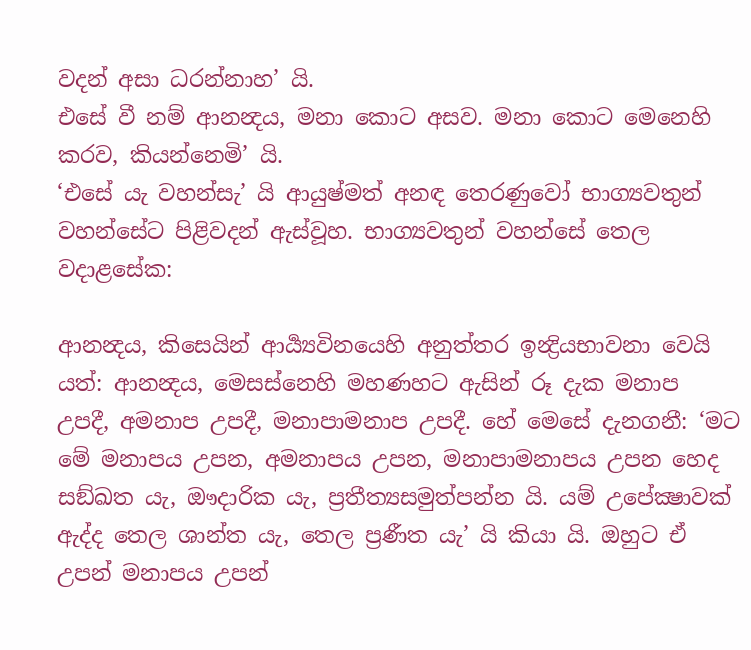වදන් අසා ධරන්නාහ’ යි.
එසේ වී නම් ආනන්‍දය, මනා කොට අසව. මනා කොට මෙනෙහි කරව, කියන්නෙමි’ යි.
‘එසේ යැ වහන්සැ’ යි ආයුෂ්මත් අනඳ තෙරණුවෝ භාග්‍යවතුන් වහන්සේට පිළිවදන් ඇස්වූහ. භාග්‍යවතුන් වහන්සේ තෙල වදාළසේක:

ආනන්‍දය, කිසෙයින් ආර්‍ය්‍යවිනයෙහි අනුත්තර ඉන්‍ද්‍රියභාවනා වෙයි යත්: ආනන්‍දය, මෙසස්නෙහි මහණහට ඇසින් රූ දැක මනාප උපදී, අමනාප උපදී, මනාපාමනාප උපදී. හේ මෙසේ දැනගනී: ‘මට මේ මනාපය උපන, අමනාපය උපන, මනාපාමනාපය උපන හෙද සඞ්ඛත යැ, ඖදාරික යැ, ප්‍රතීත්‍යසමුත්පන්න යි. යම් උපේක්‍ෂාවක් ඇද්ද තෙල ශාන්ත යැ, තෙල ප්‍රණීත යැ’ යි කියා යි. ඔහුට ඒ උපන් මනාපය උපන්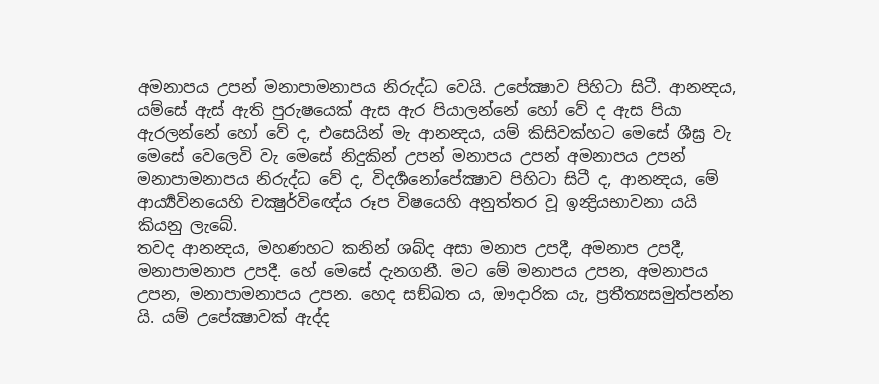අමනාපය උපන් මනාපාමනාපය නිරුද්ධ වෙයි. උපේක්‍ෂාව පිහිටා සිටී. ආනන්‍දය, යම්සේ ඇස් ඇති පුරුෂයෙක් ඇස ඇර පියාලන්නේ හෝ වේ ද ඇස පියා ඇරලන්නේ හෝ වේ ද, එසෙයින් මැ ආනන්‍දය, යම් කිසිවක්හට මෙසේ ශීඝ්‍ර වැ මෙසේ වෙලෙවි වැ මෙසේ නිදුකින් උපන් මනාපය උපන් අමනාපය උපන් මනාපාමනාපය නිරුද්ධ වේ ද, විදර්‍ශනෝපේක්‍ෂාව පිහිටා සිටී ද, ආනන්‍දය, මේ ආර්‍ය්‍යවිනයෙහි චක්‍ෂුර්විඥේය රූප විෂයෙහි අනුත්තර වූ ඉන්‍ද්‍රියභාවනා යයි කියනු ලැබේ.
තවද ආනන්‍දය, මහණහට කනින් ශබ්ද අසා මනාප උපදී, අමනාප උපදී, මනාපාමනාප උපදී. හේ මෙසේ දැනගනී. මට මේ මනාපය උපන, අමනාපය උපන, මනාපාමනාපය උපන. හෙද සඞ්ඛත ය, ඖදාරික යැ, ප්‍රතීත්‍යසමුත්පන්න යි. යම් උපේක්‍ෂාවක් ඇද්ද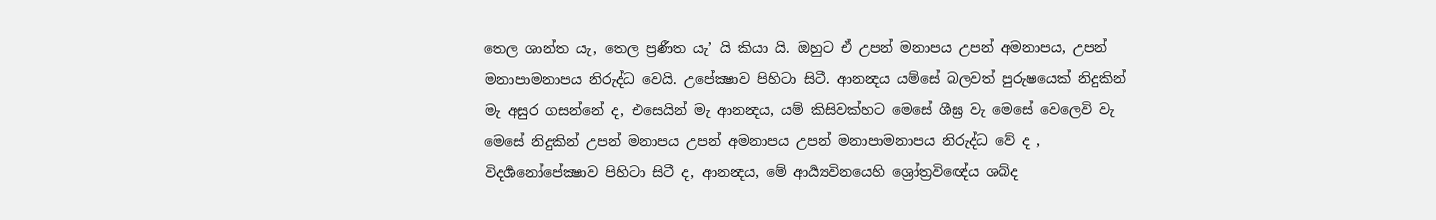තෙල ශාන්ත යැ, තෙල ප්‍රණීත යැ’ යි කියා යි. ඔහුට ඒ උපන් මනාපය උපන් අමනාපය, උපන් මනාපාමනාපය නිරුද්ධ වෙයි. උපේක්‍ෂාව පිහිටා සිටී. ආනන්‍දය යම්සේ බලවත් පුරුෂයෙක් නිදුකින් මැ අසුර ගසන්නේ ද, එසෙයින් මැ ආනන්‍දය, යම් කිසිවක්හට මෙසේ ශීඝ්‍ර වැ මෙසේ වෙලෙවි වැ මෙසේ නිදුකින් උපන් මනාපය උපන් අමනාපය උපන් මනාපාමනාපය නිරුද්ධ වේ ද , විදර්‍ශනෝපේක්‍ෂාව පිහිටා සිටී ද, ආනන්‍දය, මේ ආර්‍ය්‍යවිනයෙහි ශ්‍රෝත්‍රවිඥේය ශබ්ද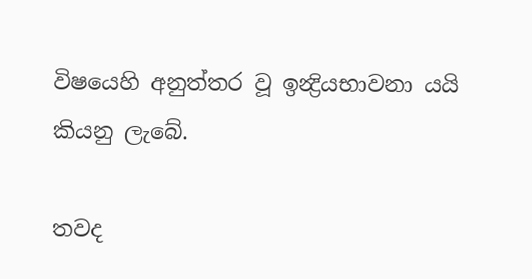විෂයෙහි අනුත්තර වූ ඉන්‍ද්‍රියභාවනා යයි කියනු ලැබේ.

තවද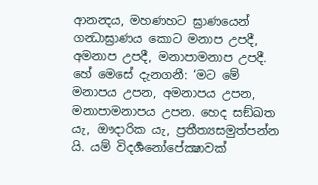ආනන්‍දය, මහණහට ඝ්‍රාණයෙන් ගන්‍ධාඝ්‍රාණය කොට මනාප උපදී, අමනාප උපදී, මනාපාමනාප උපදී. හේ මෙසේ දැනගනී: ‘මට මේ මනාපය උපන, අමනාපය උපන, මනාපාමනාපය උපන. හෙද සඞ්ඛත යැ, ඖදාරික යැ, ප්‍රතීත්‍යසමුත්පන්න යි. යම් විදර්‍ශනෝපේක්‍ෂාවක්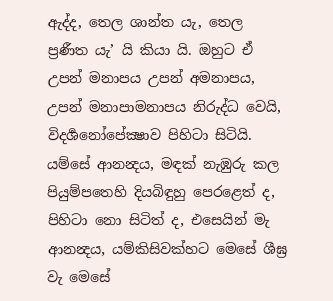ඇද්ද, තෙල ශාන්ත යැ, තෙල ප්‍රණීත යැ’ යි කියා යි. ඔහුට ඒ උපන් මනාපය උපන් අමනාපය, උපන් මනාපාමනාපය නිරුද්ධ වෙයි, විදර්‍ශනෝපේක්‍ෂාව පිහිටා සිටියි. යම්සේ ආනන්‍දය, මඳක් නැඹුරු කල පියුම්පතෙහි දියබිඳුහු පෙරළෙත් ද, පිහිටා නො සිටිත් ද, එසෙයින් මැ ආනන්‍දය, යම්කිසිවක්හට මෙසේ ශීඝ්‍ර වැ මෙසේ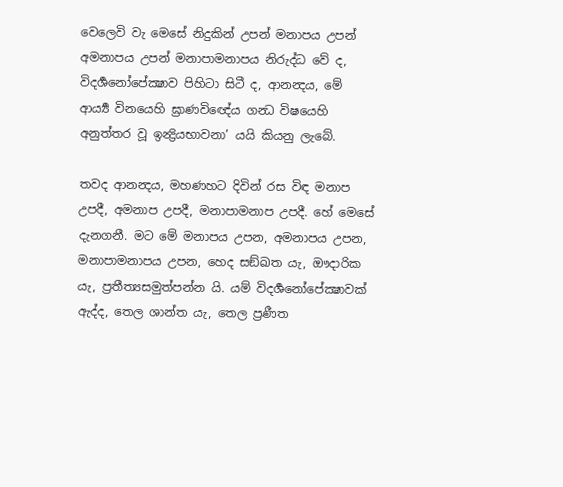වෙලෙවි වැ මෙසේ නිදුකින් උපන් මනාපය උපන් අමනාපය උපන් මනාපාමනාපය නිරුද්ධ වේ ද, විදර්‍ශනෝපේක්‍ෂාව පිහිටා සිටී ද, ආනන්‍දය, මේ ආර්‍ය්‍ය විනයෙහි ඝ්‍රාණවිඥේය ගන්‍ධ විෂයෙහි අනුත්තර වූ ඉන්‍ද්‍රියභාවනා’ යයි කියනු ලැබේ.

තවද ආනන්‍දය, මහණහට දිවින් රස විඳ මනාප උපදී, අමනාප උපදී, මනාපාමනාප උපදී. හේ මෙසේ දැනගනී. මට මේ මනාපය උපන, අමනාපය උපන, මනාපාමනාපය උපන, හෙද සඞ්ඛත යැ, ඖදාරික යැ, ප්‍රතීත්‍යසමුත්පන්න යි. යම් විදර්‍ශනෝපේක්‍ෂාවක් ඇද්ද, තෙල ශාන්ත යැ, තෙල ප්‍රණීත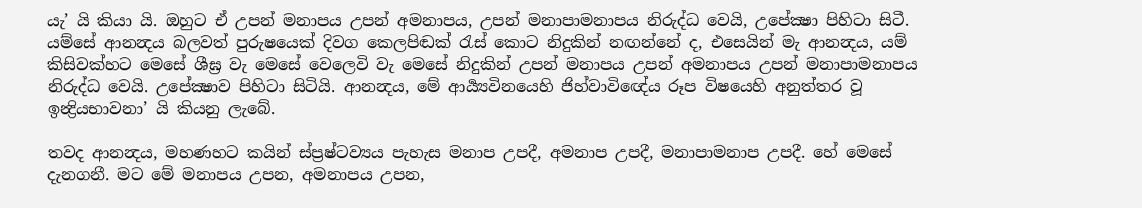යැ’ යි කියා යි. ඔහුට ඒ උපන් මනාපය උපන් අමනාපය, උපන් මනාපාමනාපය නිරුද්ධ වෙයි, උපේක්‍ෂා පිහිටා සිටී. යම්සේ ආනන්‍දය බලවත් පුරුෂයෙක් දිවග කෙලපිඬක් රැස් කොට නිදුකින් නඟන්නේ ද, එසෙයින් මැ ආනන්‍දය, යම් කිසිවක්හට මෙසේ ශීඝ්‍ර වැ මෙසේ වෙලෙවි වැ මෙසේ නිදුකින් උපන් මනාපය උපන් අමනාපය උපන් මනාපාමනාපය නිරුද්ධ වෙයි. උපේක්‍ෂාව පිහිටා සිටියි. ආනන්‍දය, මේ ආර්‍ය්‍යවිනයෙහි ජිහ්වාවිඥේය රූප විෂයෙහි අනුත්තර වූ ඉන්‍ද්‍රියභාවනා’ යි කියනු ලැබේ.

තවද ආනන්‍දය, මහණහට කයින් ස්ප්‍රෂ්ටව්‍යය පැහැස මනාප උපදී, අමනාප උපදී, මනාපාමනාප උපදී. හේ මෙසේ දැනගනී. මට මේ මනාපය උපන, අමනාපය උපන,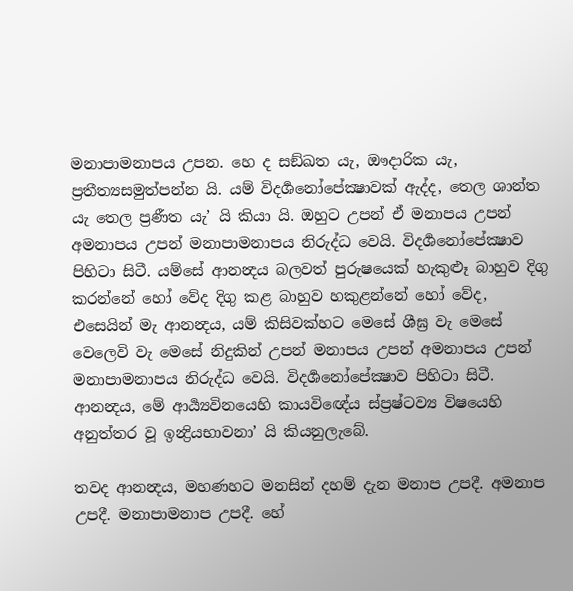මනාපාමනාපය උපන. හෙ ද සඞ්ඛත යැ, ඖදාරික යැ, ප්‍රතීත්‍යසමුත්පන්න යි. යම් විදර්‍ශනෝපේක්‍ෂාවක් ඇද්ද, තෙල ශාන්ත යැ තෙල ප්‍රණීත යැ’ යි කියා යි. ඔහුට උපන් ඒ මනාපය උපන් අමනාපය උපන් මනාපාමනාපය නිරුද්ධ වෙයි. විදර්‍ශනෝපේක්‍ෂාව පිහිටා සිටී. යම්සේ ආනන්‍දය බලවත් පුරුෂයෙක් හැකුළූ බාහුව දිගු කරන්නේ හෝ වේද දිගු කළ බාහුව හකුළන්නේ හෝ වේද, එසෙයින් මැ ආනන්‍දය, යම් කිසිවක්හට මෙසේ ශීඝ්‍ර වැ මෙසේ වෙලෙවි වැ මෙසේ නිදුකින් උපන් මනාපය උපන් අමනාපය උපන් මනාපාමනාපය නිරුද්ධ වෙයි. විදර්‍ශනෝපේක්‍ෂාව පිහිටා සිටී. ආනන්‍දය, මේ ආර්‍ය්‍යවිනයෙහි කායවිඥේය ස්ප්‍රෂ්ටව්‍ය විෂයෙහි අනුත්තර වූ ඉන්‍ද්‍රියභාවනා’ යි කියනුලැබේ.

තවද ආනන්‍දය, මහණහට මනසින් දහම් දැන මනාප උපදී. අමනාප උපදී. මනාපාමනාප උපදී. හේ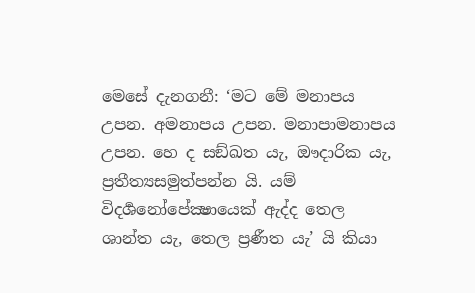මෙසේ දැනගනී: ‘මට මේ මනාපය උපන. අමනාපය උපන. මනාපාමනාපය උපන. හෙ ද සඞ්ඛත යැ, ඖදාරික යැ, ප්‍රතීත්‍යසමුත්පන්න යි. යම් විදර්‍ශනෝපේක්‍ෂායෙක් ඇද්ද තෙල ශාන්ත යැ, තෙල ප්‍රණීත යැ’ යි කියා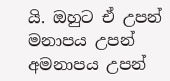යි. ඔහුට ඒ උපන් මනාපය උපන් අමනාපය උපන්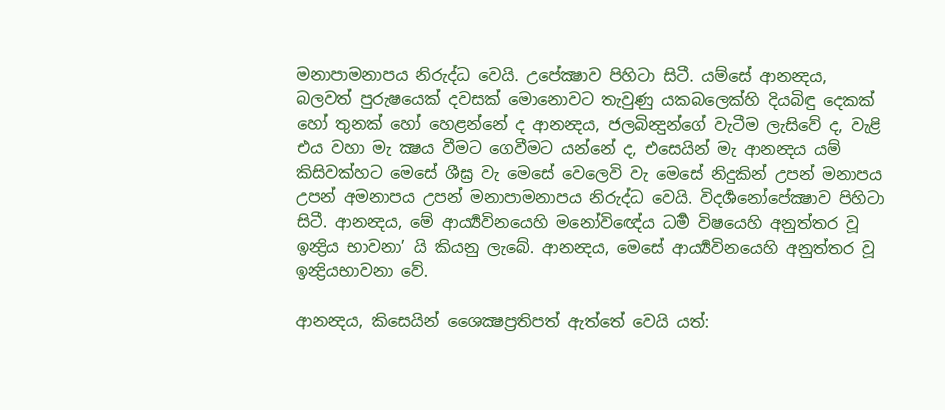මනාපාමනාපය නිරුද්ධ වෙයි. උපේක්‍ෂාව පිහිටා සිටී. යම්සේ ආනන්‍දය, බලවත් පුරුෂයෙක් දවසක් මොනොවට තැවුණු යකබලෙක්හි දියබිඳු දෙකක් හෝ තුනක් හෝ හෙළන්නේ ද ආනන්‍දය, ජලබින්‍දුන්ගේ වැටීම ලැසිවේ ද, වැළි එය වහා මැ ක්‍ෂය වීමට ගෙවීමට යන්නේ ද, එසෙයින් මැ ආනන්‍දය යම් කිසිවක්හට මෙසේ ශීඝ්‍ර වැ මෙසේ වෙලෙවි වැ මෙසේ නිදුකින් උපන් මනාපය උපන් අමනාපය උපන් මනාපාමනාපය නිරුද්ධ වෙයි. විදර්‍ශනෝපේක්‍ෂාව පිහිටා සිටී. ආනන්‍දය, මේ ආර්‍ය්‍යවිනයෙහි මනෝවිඥේය ධර්‍ම විෂයෙහි අනුත්තර වූ ඉන්‍ද්‍රිය භාවනා’ යි කියනු ලැබේ. ආනන්‍දය, මෙසේ ආර්‍ය්‍යවිනයෙහි අනුත්තර වූ ඉන්‍ද්‍රියභාවනා වේ.

ආනන්‍දය, කිසෙයින් ශෛක්‍ෂප්‍රතිපත් ඇත්තේ වෙයි යත්: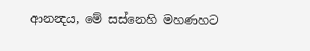ආනන්‍දය, මේ සස්නෙහි මහණහට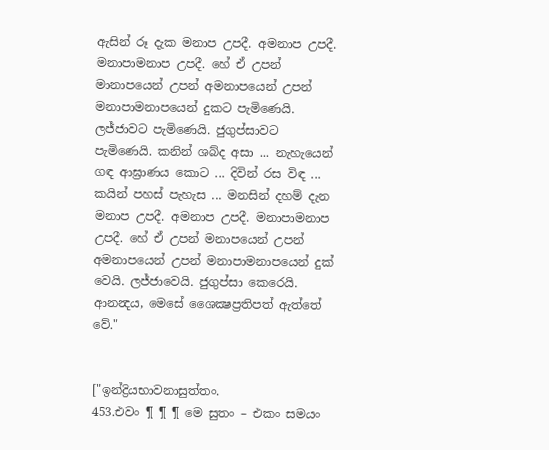ඇසින් රූ දැක මනාප උපදී. අමනාප උපදී. මනාපාමනාප උපදී. හේ ඒ උපන් මානාපයෙන් උපන් අමනාපයෙන් උපන් මනාපාමනාපයෙන් දුකට පැමිණෙයි. ලජ්ජාවට පැමිණෙයි. ජුගුප්සාවට පැමිණෙයි. කනින් ශබ්ද අසා ... නැහැයෙන් ගඳ ආඝ්‍රාණය කොට ... දිවින් රස විඳ ... කයින් පහස් පැහැස ... මනසින් දහම් දැන මනාප උපදී. අමනාප උපදී. මනාපාමනාප උපදී. හේ ඒ උපන් මනාපයෙන් උපන් අමනාපයෙන් උපන් මනාපාමනාපයෙන් දුක් වෙයි. ලජ්ජාවෙයි. ජුගුප්සා කෙරෙයි. ආනන්‍දය, මෙසේ ශෛක්‍ෂප්‍රතිපත් ඇත්තේ වේ."


["ඉන්ද්‍රියභාවනාසුත්තං.
453.එවං ¶ ¶ ¶ මෙ සුතං – එකං සමයං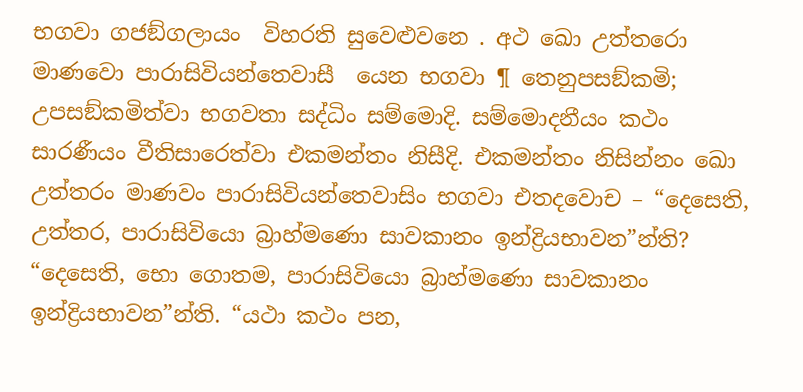භගවා ගජඞ්ගලායං  විහරති සුවෙළුවනෙ . අථ ඛො උත්තරො මාණවො පාරාසිවියන්තෙවාසී  යෙන භගවා ¶ තෙනුපසඞ්කමි; උපසඞ්කමිත්වා භගවතා සද්ධිං සම්මොදි. සම්මොදනීයං කථං සාරණීයං වීතිසාරෙත්වා එකමන්තං නිසීදි. එකමන්තං නිසින්නං ඛො උත්තරං මාණවං පාරාසිවියන්තෙවාසිං භගවා එතදවොච – “දෙසෙති, උත්තර, පාරාසිවියො බ්‍රාහ්මණො සාවකානං ඉන්ද්‍රියභාවන”න්ති? “දෙසෙති, භො ගොතම, පාරාසිවියො බ්‍රාහ්මණො සාවකානං ඉන්ද්‍රියභාවන”න්ති. “යථා කථං පන,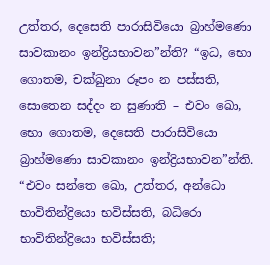උත්තර, දෙසෙති පාරාසිවියො බ්‍රාහ්මණො සාවකානං ඉන්ද්‍රියභාවන”න්ති? “ඉධ, භො ගොතම, චක්ඛුනා රූපං න පස්සති, සොතෙන සද්දං න සුණාති – එවං ඛො, භො ගොතම, දෙසෙති පාරාසිවියො බ්‍රාහ්මණො සාවකානං ඉන්ද්‍රියභාවන”න්ති. “එවං සන්තෙ ඛො, උත්තර, අන්ධො භාවිතින්ද්‍රියො භවිස්සති, බධිරො භාවිතින්ද්‍රියො භවිස්සති;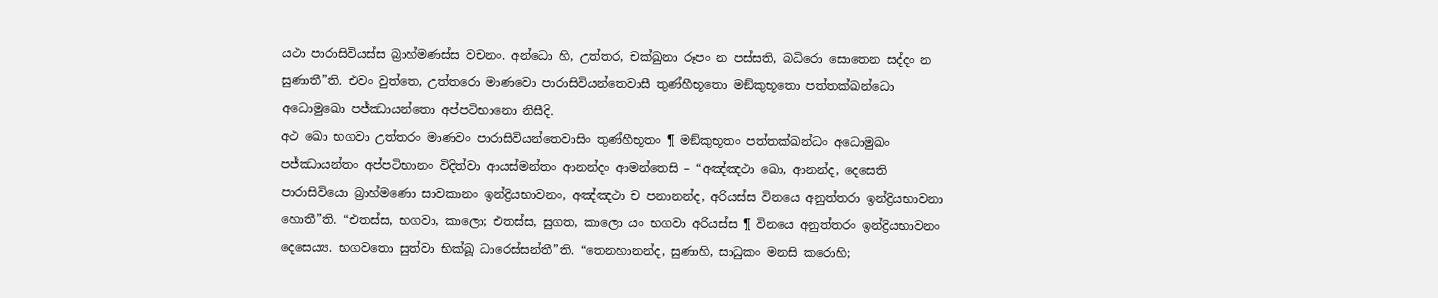යථා පාරාසිවියස්ස බ්‍රාහ්මණස්ස වචනං. අන්ධො හි, උත්තර, චක්ඛුනා රූපං න පස්සති, බධිරො සොතෙන සද්දං න සුණාතී”ති. එවං වුත්තෙ, උත්තරො මාණවො පාරාසිවියන්තෙවාසී තුණ්හීභූතො මඞ්කුභූතො පත්තක්ඛන්ධො අධොමුඛො පජ්ඣායන්තො අප්පටිභානො නිසීදි.
අථ ඛො භගවා උත්තරං මාණවං පාරාසිවියන්තෙවාසිං තුණ්හීභූතං ¶ මඞ්කුභූතං පත්තක්ඛන්ධං අධොමුඛං පජ්ඣායන්තං අප්පටිභානං විදිත්වා ආයස්මන්තං ආනන්දං ආමන්තෙසි – “අඤ්ඤථා ඛො, ආනන්ද, දෙසෙති පාරාසිවියො බ්‍රාහ්මණො සාවකානං ඉන්ද්‍රියභාවනං, අඤ්ඤථා ච පනානන්ද, අරියස්ස විනයෙ අනුත්තරා ඉන්ද්‍රියභාවනා හොතී”ති. “එතස්ස, භගවා, කාලො; එතස්ස, සුගත, කාලො යං භගවා අරියස්ස ¶ විනයෙ අනුත්තරං ඉන්ද්‍රියභාවනං දෙසෙය්‍ය. භගවතො සුත්වා භික්ඛූ ධාරෙස්සන්තී”ති. “තෙනහානන්ද, සුණාහි, සාධුකං මනසි කරොහි;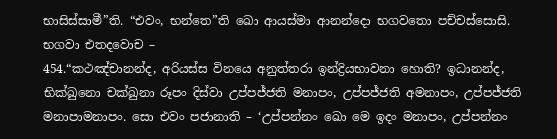භාසිස්සාමී”ති. “එවං, භන්තෙ”ති ඛො ආයස්මා ආනන්දො භගවතො පච්චස්සොසි. භගවා එතදවොච –
454.“කථඤ්චානන්ද, අරියස්ස විනයෙ අනුත්තරා ඉන්ද්‍රියභාවනා හොති? ඉධානන්ද, භික්ඛුනො චක්ඛුනා රූපං දිස්වා උප්පජ්ජති මනාපං, උප්පජ්ජති අමනාපං, උප්පජ්ජති මනාපාමනාපං. සො එවං පජානාති – ‘උප්පන්නං ඛො මෙ ඉදං මනාපං, උප්පන්නං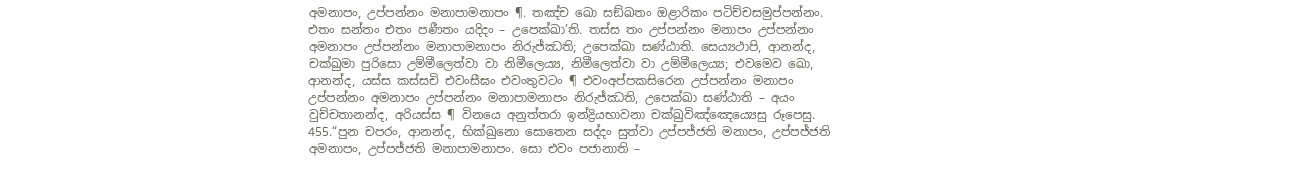අමනාපං, උප්පන්නං මනාපාමනාපං ¶. තඤ්ච ඛො සඞ්ඛතං ඔළාරිකං පටිච්චසමුප්පන්නං. එතං සන්තං එතං පණීතං යදිදං – උපෙක්ඛා’ති. තස්ස තං උප්පන්නං මනාපං උප්පන්නං අමනාපං උප්පන්නං මනාපාමනාපං නිරුජ්ඣති; උපෙක්ඛා සණ්ඨාති. සෙය්‍යථාපි, ආනන්ද, චක්ඛුමා පුරිසො උම්මීලෙත්වා වා නිමීලෙය්‍ය, නිමීලෙත්වා වා උම්මීලෙය්‍ය; එවමෙව ඛො, ආනන්ද, යස්ස කස්සචි එවංසීඝං එවංතුවටං ¶ එවංඅප්පකසිරෙන උප්පන්නං මනාපං උප්පන්නං අමනාපං උප්පන්නං මනාපාමනාපං නිරුජ්ඣති, උපෙක්ඛා සණ්ඨාති – අයං වුච්චතානන්ද, අරියස්ස ¶ විනයෙ අනුත්තරා ඉන්ද්‍රියභාවනා චක්ඛුවිඤ්ඤෙය්‍යෙසු රූපෙසු.
455.“පුන චපරං, ආනන්ද, භික්ඛුනො සොතෙන සද්දං සුත්වා උප්පජ්ජති මනාපං, උප්පජ්ජති අමනාපං, උප්පජ්ජති මනාපාමනාපං. සො එවං පජානාති –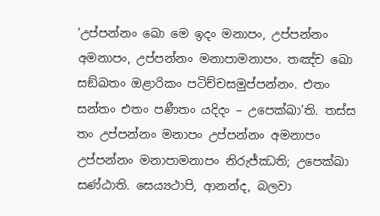‘උප්පන්නං ඛො මෙ ඉදං මනාපං, උප්පන්නං අමනාපං, උප්පන්නං මනාපාමනාපං. තඤ්ච ඛො සඞ්ඛතං ඔළාරිකං පටිච්චසමුප්පන්නං. එතං සන්තං එතං පණීතං යදිදං – උපෙක්ඛා’ති. තස්ස තං උප්පන්නං මනාපං උප්පන්නං අමනාපං උප්පන්නං මනාපාමනාපං නිරුජ්ඣති; උපෙක්ඛා සණ්ඨාති. සෙය්‍යථාපි, ආනන්ද, බලවා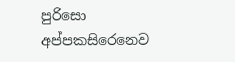පුරිසො අප්පකසිරෙනෙව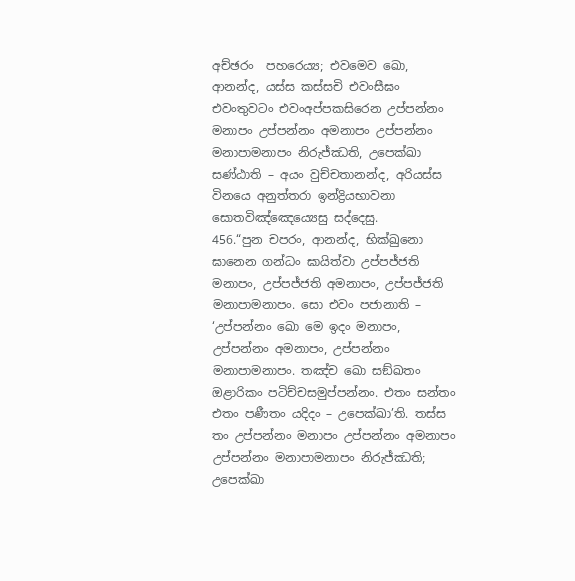අච්ඡරං  පහරෙය්‍ය; එවමෙව ඛො, ආනන්ද, යස්ස කස්සචි එවංසීඝං එවංතුවටං එවංඅප්පකසිරෙන උප්පන්නං මනාපං උප්පන්නං අමනාපං උප්පන්නං මනාපාමනාපං නිරුජ්ඣති, උපෙක්ඛා සණ්ඨාති – අයං වුච්චතානන්ද, අරියස්ස විනයෙ අනුත්තරා ඉන්ද්‍රියභාවනා සොතවිඤ්ඤෙය්‍යෙසු සද්දෙසු.
456.“පුන චපරං, ආනන්ද, භික්ඛුනො ඝානෙන ගන්ධං ඝායිත්වා උප්පජ්ජති මනාපං, උප්පජ්ජති අමනාපං, උප්පජ්ජති මනාපාමනාපං. සො එවං පජානාති – ‘උප්පන්නං ඛො මෙ ඉදං මනාපං, උප්පන්නං අමනාපං, උප්පන්නං මනාපාමනාපං. තඤ්ච ඛො සඞ්ඛතං ඔළාරිකං පටිච්චසමුප්පන්නං. එතං සන්තං එතං පණීතං යදිදං – උපෙක්ඛා’ති. තස්ස තං උප්පන්නං මනාපං උප්පන්නං අමනාපං උප්පන්නං මනාපාමනාපං නිරුජ්ඣති; උපෙක්ඛා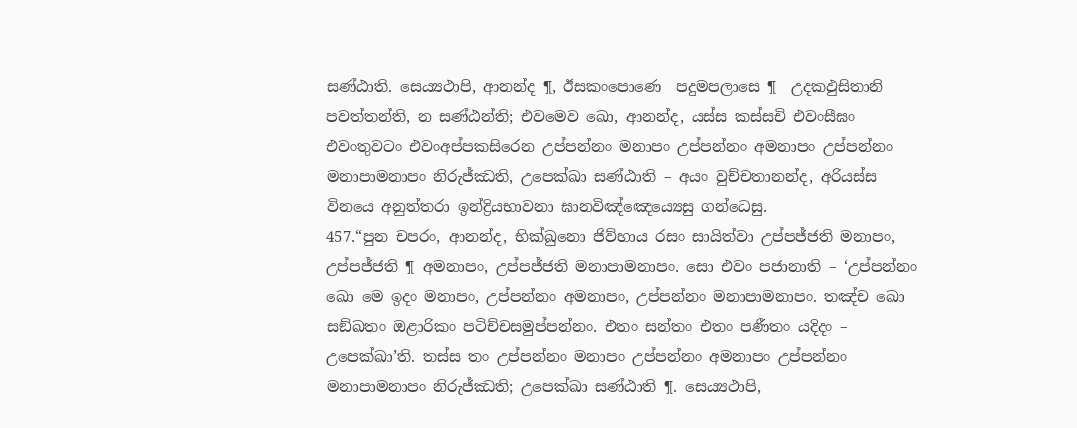සණ්ඨාති. සෙය්‍යථාපි, ආනන්ද ¶, ඊසකංපොණෙ  පදුමපලාසෙ ¶  උදකඵුසිතානි පවත්තන්ති, න සණ්ඨන්ති; එවමෙව ඛො, ආනන්ද, යස්ස කස්සචි එවංසීඝං එවංතුවටං එවංඅප්පකසිරෙන උප්පන්නං මනාපං උප්පන්නං අමනාපං උප්පන්නං මනාපාමනාපං නිරුජ්ඣති, උපෙක්ඛා සණ්ඨාති – අයං වුච්චතානන්ද, අරියස්ස විනයෙ අනුත්තරා ඉන්ද්‍රියභාවනා ඝානවිඤ්ඤෙය්‍යෙසු ගන්ධෙසු.
457.“පුන චපරං, ආනන්ද, භික්ඛුනො ජිව්හාය රසං සායිත්වා උප්පජ්ජති මනාපං, උප්පජ්ජති ¶ අමනාපං, උප්පජ්ජති මනාපාමනාපං. සො එවං පජානාති – ‘උප්පන්නං ඛො මෙ ඉදං මනාපං, උප්පන්නං අමනාපං, උප්පන්නං මනාපාමනාපං. තඤ්ච ඛො සඞ්ඛතං ඔළාරිකං පටිච්චසමුප්පන්නං. එතං සන්තං එතං පණීතං යදිදං – උපෙක්ඛා’ති. තස්ස තං උප්පන්නං මනාපං උප්පන්නං අමනාපං උප්පන්නං මනාපාමනාපං නිරුජ්ඣති; උපෙක්ඛා සණ්ඨාති ¶. සෙය්‍යථාපි,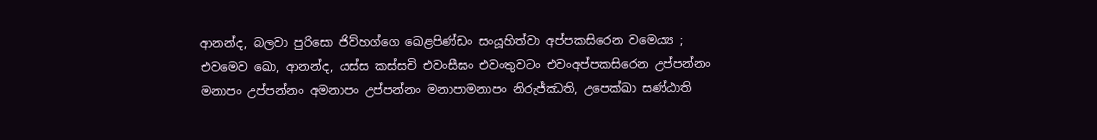ආනන්ද, බලවා පුරිසො ජිව්හග්ගෙ ඛෙළපිණ්ඩං සංයූහිත්වා අප්පකසිරෙන වමෙය්‍ය ; එවමෙව ඛො, ආනන්ද, යස්ස කස්සචි එවංසීඝං එවංතුවටං එවංඅප්පකසිරෙන උප්පන්නං මනාපං උප්පන්නං අමනාපං උප්පන්නං මනාපාමනාපං නිරුජ්ඣති, උපෙක්ඛා සණ්ඨාති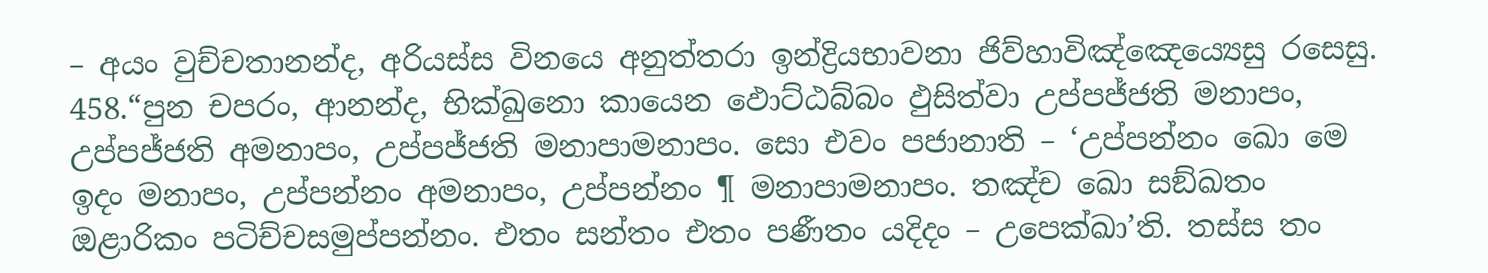– අයං වුච්චතානන්ද, අරියස්ස විනයෙ අනුත්තරා ඉන්ද්‍රියභාවනා ජිව්හාවිඤ්ඤෙය්‍යෙසු රසෙසු.
458.“පුන චපරං, ආනන්ද, භික්ඛුනො කායෙන ඵොට්ඨබ්බං ඵුසිත්වා උප්පජ්ජති මනාපං, උප්පජ්ජති අමනාපං, උප්පජ්ජති මනාපාමනාපං. සො එවං පජානාති – ‘උප්පන්නං ඛො මෙ ඉදං මනාපං, උප්පන්නං අමනාපං, උප්පන්නං ¶ මනාපාමනාපං. තඤ්ච ඛො සඞ්ඛතං ඔළාරිකං පටිච්චසමුප්පන්නං. එතං සන්තං එතං පණීතං යදිදං – උපෙක්ඛා’ති. තස්ස තං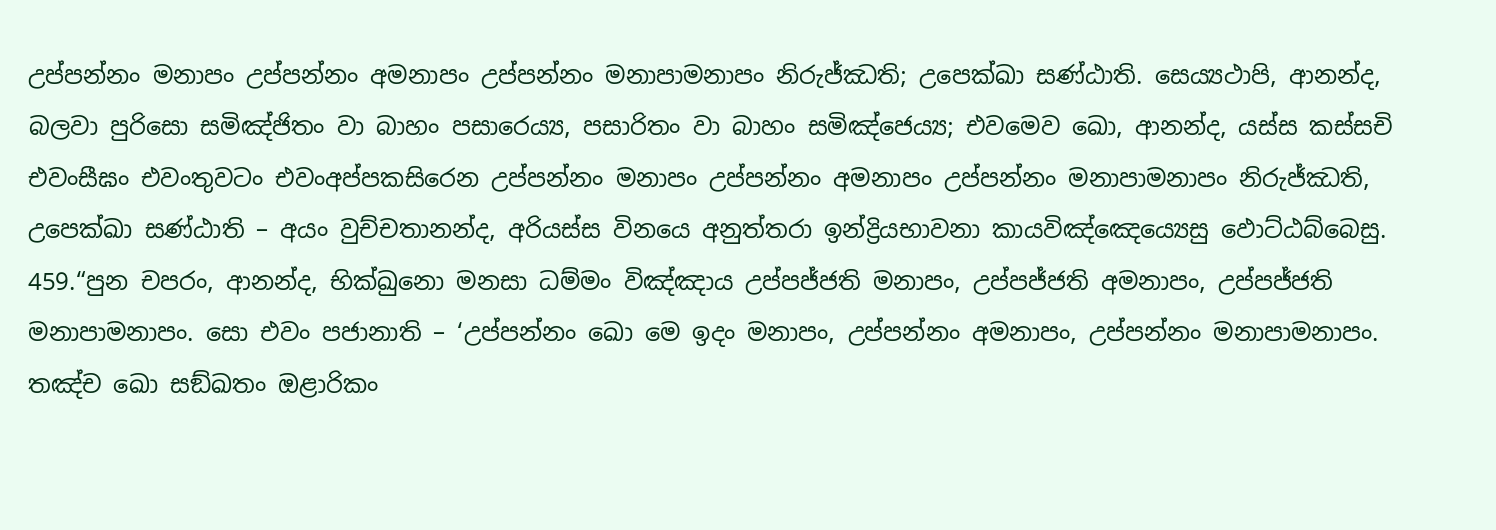උප්පන්නං මනාපං උප්පන්නං අමනාපං උප්පන්නං මනාපාමනාපං නිරුජ්ඣති; උපෙක්ඛා සණ්ඨාති. සෙය්‍යථාපි, ආනන්ද, බලවා පුරිසො සමිඤ්ජිතං වා බාහං පසාරෙය්‍ය, පසාරිතං වා බාහං සමිඤ්ජෙය්‍ය; එවමෙව ඛො, ආනන්ද, යස්ස කස්සචි එවංසීඝං එවංතුවටං එවංඅප්පකසිරෙන උප්පන්නං මනාපං උප්පන්නං අමනාපං උප්පන්නං මනාපාමනාපං නිරුජ්ඣති, උපෙක්ඛා සණ්ඨාති – අයං වුච්චතානන්ද, අරියස්ස විනයෙ අනුත්තරා ඉන්ද්‍රියභාවනා කායවිඤ්ඤෙය්‍යෙසු ඵොට්ඨබ්බෙසු.
459.“පුන චපරං, ආනන්ද, භික්ඛුනො මනසා ධම්මං විඤ්ඤාය උප්පජ්ජති මනාපං, උප්පජ්ජති අමනාපං, උප්පජ්ජති මනාපාමනාපං. සො එවං පජානාති – ‘උප්පන්නං ඛො මෙ ඉදං මනාපං, උප්පන්නං අමනාපං, උප්පන්නං මනාපාමනාපං. තඤ්ච ඛො සඞ්ඛතං ඔළාරිකං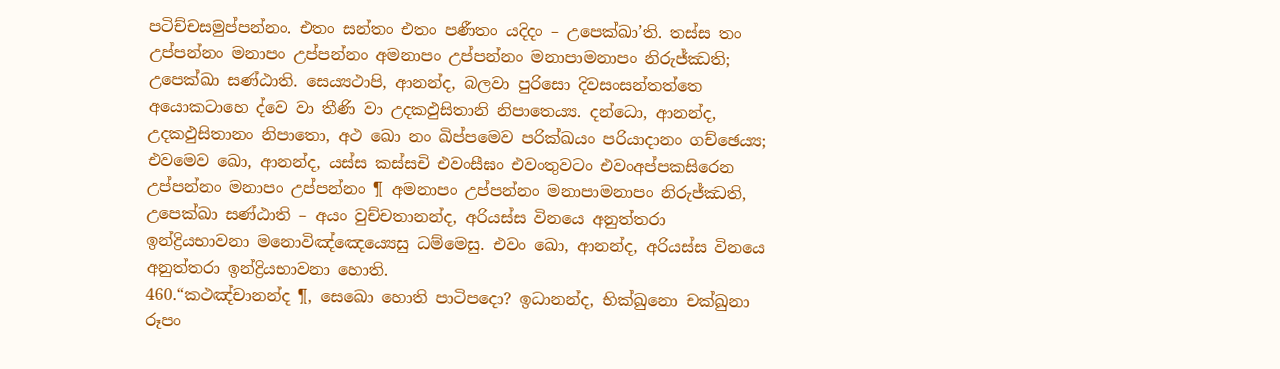පටිච්චසමුප්පන්නං. එතං සන්තං එතං පණීතං යදිදං – උපෙක්ඛා’ති. තස්ස තං උප්පන්නං මනාපං උප්පන්නං අමනාපං උප්පන්නං මනාපාමනාපං නිරුජ්ඣති; උපෙක්ඛා සණ්ඨාති. සෙය්‍යථාපි, ආනන්ද, බලවා පුරිසො දිවසංසන්තත්තෙ  අයොකටාහෙ ද්වෙ වා තීණි වා උදකඵුසිතානි නිපාතෙය්‍ය. දන්ධො, ආනන්ද, උදකඵුසිතානං නිපාතො, අථ ඛො නං ඛිප්පමෙව පරික්ඛයං පරියාදානං ගච්ඡෙය්‍ය; එවමෙව ඛො, ආනන්ද, යස්ස කස්සචි එවංසීඝං එවංතුවටං එවංඅප්පකසිරෙන උප්පන්නං මනාපං උප්පන්නං ¶ අමනාපං උප්පන්නං මනාපාමනාපං නිරුජ්ඣති, උපෙක්ඛා සණ්ඨාති – අයං වුච්චතානන්ද, අරියස්ස විනයෙ අනුත්තරා ඉන්ද්‍රියභාවනා මනොවිඤ්ඤෙය්‍යෙසු ධම්මෙසු. එවං ඛො, ආනන්ද, අරියස්ස විනයෙ අනුත්තරා ඉන්ද්‍රියභාවනා හොති.
460.“කථඤ්චානන්ද ¶, සෙඛො හොති පාටිපදො? ඉධානන්ද, භික්ඛුනො චක්ඛුනා රූපං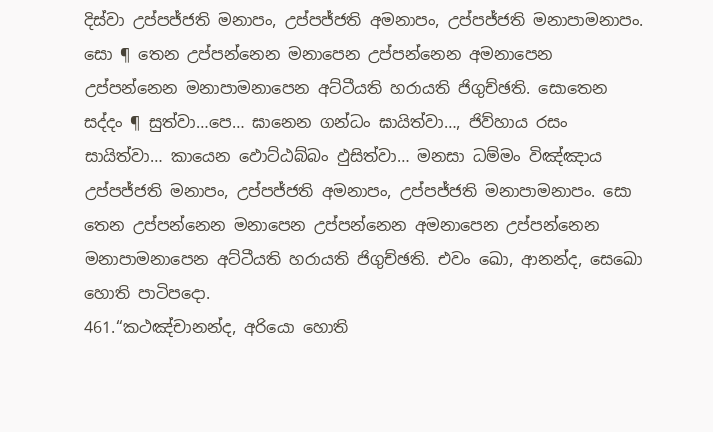දිස්වා උප්පජ්ජති මනාපං, උප්පජ්ජති අමනාපං, උප්පජ්ජති මනාපාමනාපං. සො ¶ තෙන උප්පන්නෙන මනාපෙන උප්පන්නෙන අමනාපෙන උප්පන්නෙන මනාපාමනාපෙන අට්ටීයති හරායති ජිගුච්ඡති. සොතෙන සද්දං ¶ සුත්වා…පෙ… ඝානෙන ගන්ධං ඝායිත්වා…, ජිව්හාය රසං සායිත්වා… කායෙන ඵොට්ඨබ්බං ඵුසිත්වා… මනසා ධම්මං විඤ්ඤාය උප්පජ්ජති මනාපං, උප්පජ්ජති අමනාපං, උප්පජ්ජති මනාපාමනාපං. සො තෙන උප්පන්නෙන මනාපෙන උප්පන්නෙන අමනාපෙන උප්පන්නෙන මනාපාමනාපෙන අට්ටීයති හරායති ජිගුච්ඡති. එවං ඛො, ආනන්ද, සෙඛො හොති පාටිපදො.
461.“කථඤ්චානන්ද, අරියො හොති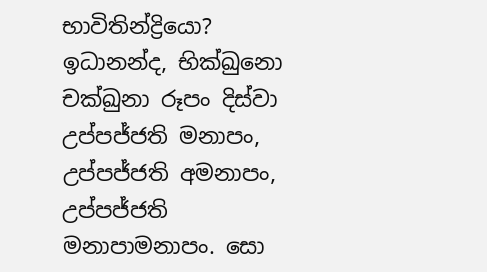භාවිතින්ද්‍රියො? ඉධානන්ද, භික්ඛුනො චක්ඛුනා රූපං දිස්වා උප්පජ්ජති මනාපං, උප්පජ්ජති අමනාපං, උප්පජ්ජති මනාපාමනාපං. සො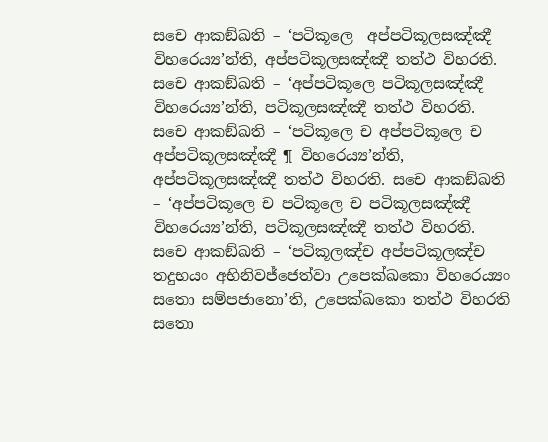සචෙ ආකඞ්ඛති – ‘පටිකූලෙ  අප්පටිකූලසඤ්ඤී විහරෙය්‍ය’න්ති, අප්පටිකූලසඤ්ඤී තත්ථ විහරති. සචෙ ආකඞ්ඛති – ‘අප්පටිකූලෙ පටිකූලසඤ්ඤී විහරෙය්‍ය’න්ති, පටිකූලසඤ්ඤී තත්ථ විහරති. සචෙ ආකඞ්ඛති – ‘පටිකූලෙ ච අප්පටිකූලෙ ච අප්පටිකූලසඤ්ඤී ¶ විහරෙය්‍ය’න්ති, අප්පටිකූලසඤ්ඤී තත්ථ විහරති. සචෙ ආකඞ්ඛති – ‘අප්පටිකූලෙ ච පටිකූලෙ ච පටිකූලසඤ්ඤී විහරෙය්‍ය’න්ති, පටිකූලසඤ්ඤී තත්ථ විහරති. සචෙ ආකඞ්ඛති – ‘පටිකූලඤ්ච අප්පටිකූලඤ්ච තදුභයං අභිනිවජ්ජෙත්වා උපෙක්ඛකො විහරෙය්‍යං සතො සම්පජානො’ති, උපෙක්ඛකො තත්ථ විහරති සතො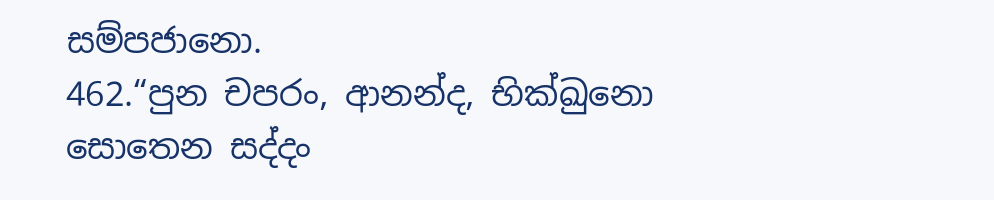සම්පජානො.
462.“පුන චපරං, ආනන්ද, භික්ඛුනො සොතෙන සද්දං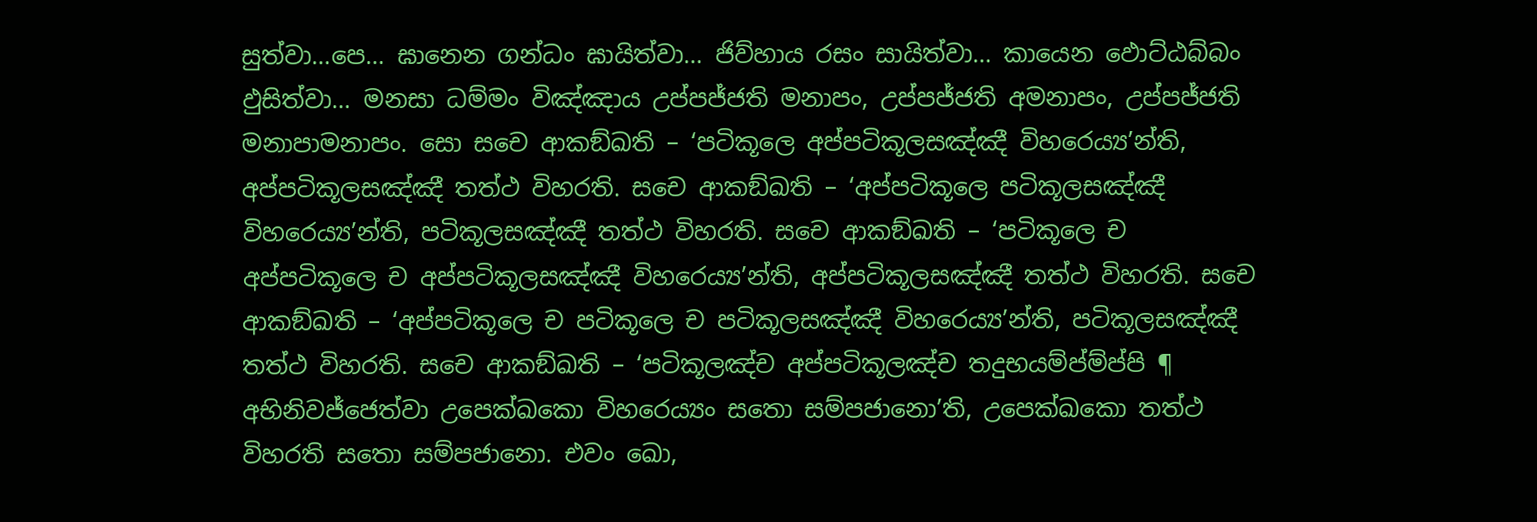සුත්වා…පෙ… ඝානෙන ගන්ධං ඝායිත්වා… ජිව්හාය රසං සායිත්වා… කායෙන ඵොට්ඨබ්බං ඵුසිත්වා… මනසා ධම්මං විඤ්ඤාය උප්පජ්ජති මනාපං, උප්පජ්ජති අමනාපං, උප්පජ්ජති මනාපාමනාපං. සො සචෙ ආකඞ්ඛති – ‘පටිකූලෙ අප්පටිකූලසඤ්ඤී විහරෙය්‍ය’න්ති, අප්පටිකූලසඤ්ඤී තත්ථ විහරති. සචෙ ආකඞ්ඛති – ‘අප්පටිකූලෙ පටිකූලසඤ්ඤී විහරෙය්‍ය’න්ති, පටිකූලසඤ්ඤී තත්ථ විහරති. සචෙ ආකඞ්ඛති – ‘පටිකූලෙ ච අප්පටිකූලෙ ච අප්පටිකූලසඤ්ඤී විහරෙය්‍ය’න්ති, අප්පටිකූලසඤ්ඤී තත්ථ විහරති. සචෙ ආකඞ්ඛති – ‘අප්පටිකූලෙ ච පටිකූලෙ ච පටිකූලසඤ්ඤී විහරෙය්‍ය’න්ති, පටිකූලසඤ්ඤී තත්ථ විහරති. සචෙ ආකඞ්ඛති – ‘පටිකූලඤ්ච අප්පටිකූලඤ්ච තදුභයම්ප්ම්ප්පි ¶ අභිනිවජ්ජෙත්වා උපෙක්ඛකො විහරෙය්‍යං සතො සම්පජානො’ති, උපෙක්ඛකො තත්ථ විහරති සතො සම්පජානො. එවං ඛො,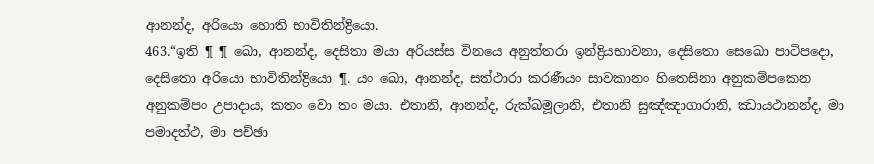ආනන්ද, අරියො හොති භාවිතින්ද්‍රියො.
463.“ඉති ¶ ¶ ඛො, ආනන්ද, දෙසිතා මයා අරියස්ස විනයෙ අනුත්තරා ඉන්ද්‍රියභාවනා, දෙසිතො සෙඛො පාටිපදො, දෙසිතො අරියො භාවිතින්ද්‍රියො ¶. යං ඛො, ආනන්ද, සත්ථාරා කරණීයං සාවකානං හිතෙසිනා අනුකම්පකෙන අනුකම්පං උපාදාය, කතං වො තං මයා. එතානි, ආනන්ද, රුක්ඛමූලානි, එතානි සුඤ්ඤාගාරානි, ඣායථානන්ද, මා පමාදත්ථ, මා පච්ඡා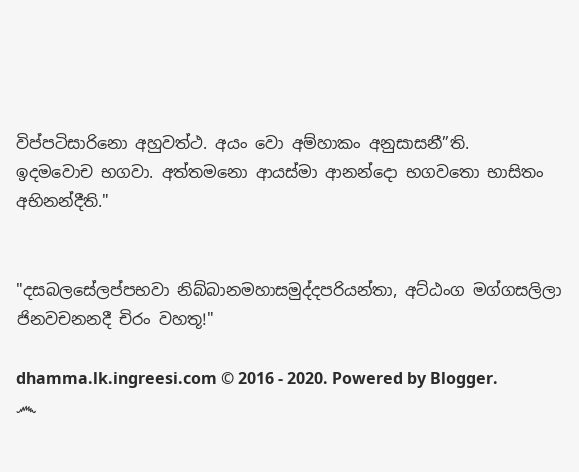විප්පටිසාරිනො අහුවත්ථ. අයං වො අම්හාකං අනුසාසනී”ති.
ඉදමවොච භගවා. අත්තමනො ආයස්මා ආනන්දො භගවතො භාසිතං අභිනන්දීති."


"දසබලසේලප්පභවා නිබ්බානමහාසමුද්දපරියන්තා, අට්ඨංග මග්ගසලිලා ජිනවචනනදී චිරං වහතූ!"

dhamma.lk.ingreesi.com © 2016 - 2020. Powered by Blogger.
෴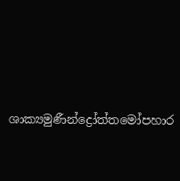ශාක්‍යමුණීන්ද්‍රෝත්තමෝපහාර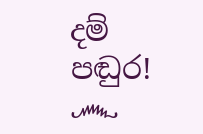දම් පඬුර! ෴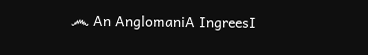෴ An AnglomaniA IngreesI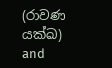(රාවණ යක්ඛ) and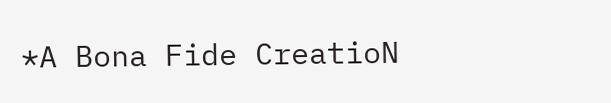*A Bona Fide CreatioN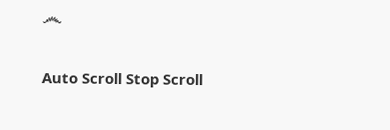෴

Auto Scroll Stop Scroll